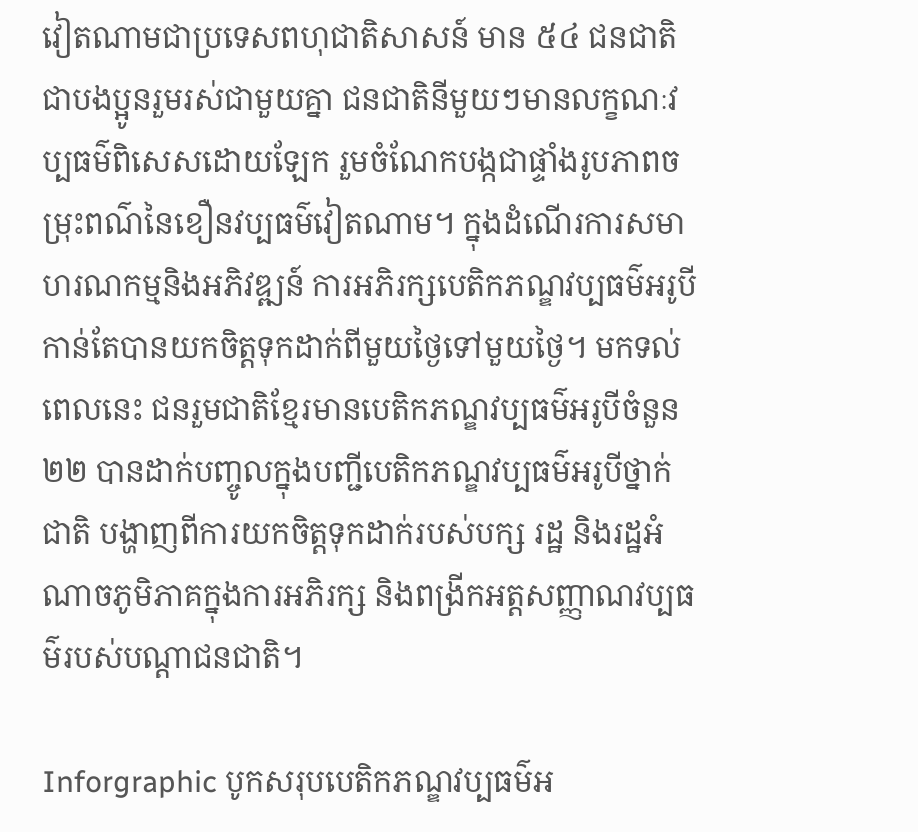វៀតណាមជាប្រទេសពហុជាតិសាសន៍ មាន ៥៤ ជនជាតិជាបងប្អូនរួមរស់ជាមួយគ្នា ជនជាតិនីមួយៗមានលក្ខណៈវប្បធម៌ពិសេសដោយឡែក រួមចំណែកបង្កជាផ្ទាំងរូបភាពចម្រុះពណ៌នៃខឿនវប្បធម៌វៀតណាម។ ក្នុងដំណើរការសមាហរណកម្មនិងអភិវឌ្ឍន៍ ការអភិរក្សបេតិកភណ្ឌវប្បធម៌អរូបីកាន់តែបានយកចិត្តទុកដាក់ពីមួយថ្ងៃទៅមួយថ្ងៃ។ មកទល់ពេលនេះ ជនរួមជាតិខ្មែរមានបេតិកភណ្ឌវប្បធម៌អរូបីចំនួន២២ បានដាក់បញ្ចូលក្នុងបញ្ជីបេតិកភណ្ឌវប្បធម៌អរូបីថ្នាក់ជាតិ បង្ហាញពីការយកចិត្តទុកដាក់របស់បក្ស រដ្ឋ និងរដ្ឋអំណាចភូមិភាគក្នុងការអភិរក្ស និងពង្រីកអត្តសញ្ញាណវប្បធម៌របស់បណ្តាជនជាតិ។

Inforgraphic បូកសរុបបេតិកភណ្ឌវប្បធម៌អ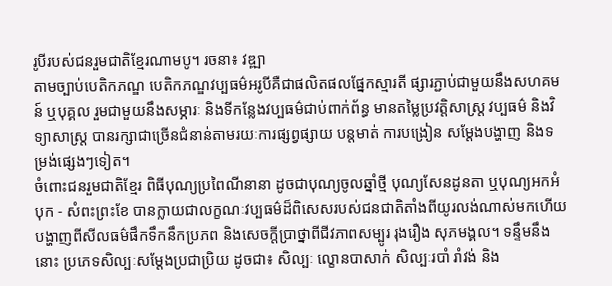រូបីរបស់ជនរួមជាតិខ្មែរណាមបូ។ រចនា៖ វឌ្ឍា
តាមច្បាប់បេតិកភណ្ឌ បេតិកភណ្ឌវប្បធម៌អរូបីគឺជាផលិតផលផ្នែកស្មារតី ផ្សារភ្ជាប់ជាមួយនឹងសហគមន៍ ឬបុគ្គល រួមជាមួយនឹងសម្ភារៈ និងទីកន្លែងវប្បធម៌ជាប់ពាក់ព័ន្ធ មានតម្លៃប្រវត្តិសាស្ត្រ វប្បធម៌ និងវិទ្យាសាស្ត្រ បានរក្សាជាច្រើនជំនាន់តាមរយៈការផ្សព្វផ្សាយ បន្តមាត់ ការបង្រៀន សម្តែងបង្ហាញ និងទម្រង់ផ្សេងៗទៀត។
ចំពោះជនរួមជាតិខ្មែរ ពិធីបុណ្យប្រពៃណីនានា ដូចជាបុណ្យចូលឆ្នាំថ្មី បុណ្យសែនដូនតា ឬបុណ្យអកអំបុក - សំពះព្រះខែ បានក្លាយជាលក្ខណៈវប្បធម៌ដ៏ពិសេសរបស់ជនជាតិតាំងពីយូរលង់ណាស់មកហើយ បង្ហាញពីសីលធម៌ផឹកទឹកនឹកប្រភព និងសេចក្តីប្រាថ្នាពីជីវភាពសម្បូរ រុងរឿង សុភមង្គល។ ទន្ទឹមនឹងនោះ ប្រភេទសិល្បៈសម្តែងប្រជាប្រិយ ដូចជា៖ សិល្បៈ ល្ខោនបាសាក់ សិល្បៈរបាំ រាំវង់ និង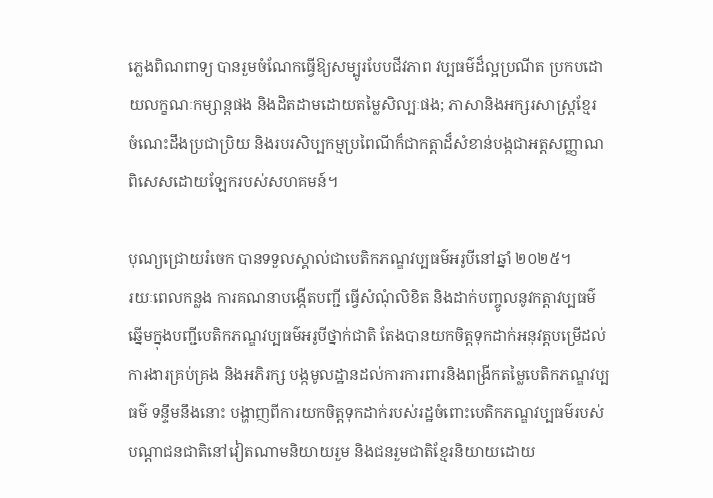ភ្លេងពិណពាទ្យ បានរួមចំណែកធ្វើឱ្យសម្បូរបែបជីវភាព វប្បធម៌ដ៏ល្អប្រណីត ប្រកបដោយលក្ខណៈកម្សាន្តផង និងដិតដាមដោយតម្លៃសិល្បៈផង; ភាសានិងអក្សរសាស្រ្តខ្មែរ ចំណេះដឹងប្រជាប្រិយ និងរបរសិប្បកម្មប្រពៃណីក៏ជាកត្តាដ៏សំខាន់បង្កជាអត្តសញ្ញាណពិសេសដោយឡែករបស់សហគមន៍។

បុណ្យជ្រោយរំចេក បានទទួលស្គាល់ជាបេតិកភណ្ឌវប្បធម៌អរូបីនៅឆ្នាំ ២០២៥។
រយៈពេលកន្លង ការគណនាបង្កើតបញ្ជី ធ្វើសំណុំលិខិត និងដាក់បញ្ចូលនូវកត្តាវប្បធម៌ឆ្នើមក្នុងបញ្ជីបេតិកភណ្ឌវប្បធម៌អរូបីថ្នាក់ជាតិ តែងបានយកចិត្តទុកដាក់អនុវត្តបម្រើដល់ការងារគ្រប់គ្រង និងអភិរក្ស បង្កមូលដ្ឋានដល់ការការពារនិងពង្រីកតម្លៃបេតិកភណ្ឌវប្បធម៌ ទន្ទឹមនឹងនោះ បង្ហាញពីការយកចិត្តទុកដាក់របស់រដ្ឋចំពោះបេតិកភណ្ឌវប្បធម៌របស់បណ្តាជនជាតិនៅវៀតណាមនិយាយរួម និងជនរួមជាតិខ្មែរនិយាយដោយ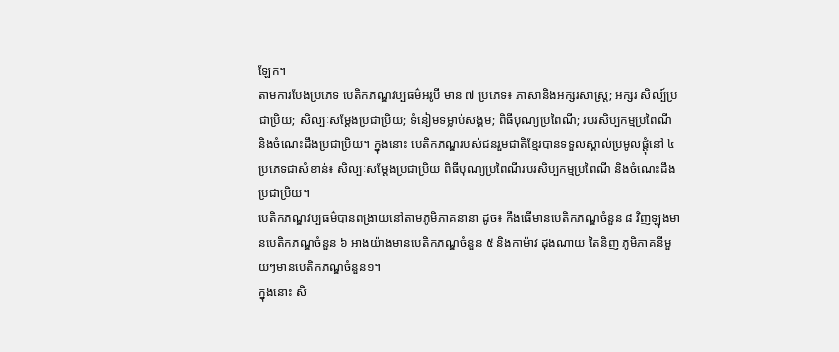ឡែក។
តាមការបែងប្រភេទ បេតិកភណ្ឌវប្បធម៌អរូបី មាន ៧ ប្រភេទ៖ ភាសានិងអក្សរសាស្រ្ត; អក្សរ សិល្ប៍ប្រជាប្រិយ; សិល្បៈសម្តែងប្រជាប្រិយ; ទំនៀមទម្លាប់សង្គម; ពិធីបុណ្យប្រពៃណី; របរសិប្បកម្មប្រពៃណី និងចំណេះដឹងប្រជាប្រិយ។ ក្នុងនោះ បេតិកភណ្ឌរបស់ជនរួមជាតិខ្មែរបានទទួលស្គាល់ប្រមូលផ្តុំនៅ ៤ ប្រភេទជាសំខាន់៖ សិល្បៈសម្តែងប្រជាប្រិយ ពិធីបុណ្យប្រពៃណីរបរសិប្បកម្មប្រពៃណី និងចំណេះដឹងប្រជាប្រិយ។
បេតិកភណ្ឌវប្បធម៌បានពង្រាយនៅតាមភូមិភាគនានា ដូច៖ កឹងធើមានបេតិកភណ្ឌចំនួន ៨ វិញឡុងមានបេតិកភណ្ឌចំនួន ៦ អាងយ៉ាងមានបេតិកភណ្ឌចំនួន ៥ និងកាម៉ាវ ដុងណាយ តៃនិញ ភូមិភាគនីមួយៗមានបេតិកភណ្ឌចំនួន១។
ក្នុងនោះ សិ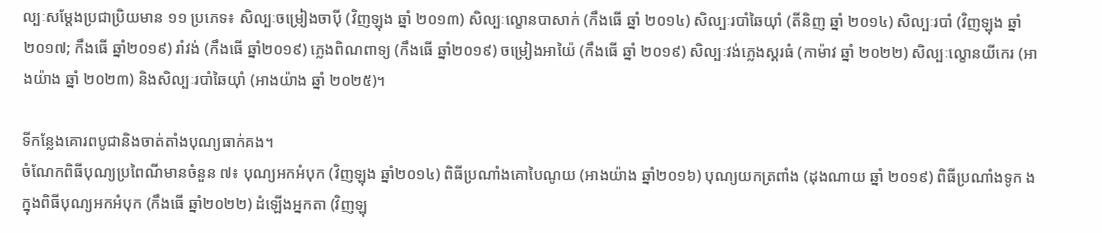ល្បៈសម្តែងប្រជាប្រិយមាន ១១ ប្រភេទ៖ សិល្បៈចម្រៀងចាប៉ី (វិញឡុង ឆ្នាំ ២០១៣) សិល្បៈល្ខោនបាសាក់ (កឹងធើ ឆ្នាំ ២០១៤) សិល្បៈរបាំឆៃយុាំ (តីនិញ ឆ្នាំ ២០១៤) សិល្បៈរបាំ (វិញឡុង ឆ្នាំ ២០១៧; កឹងធើ ឆ្នាំ២០១៩) រាំវង់ (កឹងធើ ឆ្នាំ២០១៩) ភ្លេងពិណពាទ្យ (កឹងធើ ឆ្នាំ២០១៩) ចម្រៀងអាយ៉ៃ (កឹងធើ ឆ្នាំ ២០១៩) សិល្បៈវង់ភ្លេងស្គរធំ (កាម៉ាវ ឆ្នាំ ២០២២) សិល្បៈល្ខោនយីកេរ (អាងយ៉ាង ឆ្នាំ ២០២៣) និងសិល្បៈរបាំឆៃយុាំ (អាងយ៉ាង ឆ្នាំ ២០២៥)។

ទីកន្លែងគោរពបូជានិងចាត់តាំងបុណ្យធាក់គង។
ចំណែកពិធីបុណ្យប្រពៃណីមានចំនួន ៧៖ បុណ្យអកអំបុក (វិញឡុង ឆ្នាំ២០១៤) ពិធីប្រណាំងគោបៃណូយ (អាងយ៉ាង ឆ្នាំ២០១៦) បុណ្យយកត្រពាំង (ដុងណាយ ឆ្នាំ ២០១៩) ពិធីប្រណាំងទូក ង ក្នុងពិធីបុណ្យអកអំបុក (កឹងធើ ឆ្នាំ២០២២) ដំឡើងអ្នកតា (វិញឡុ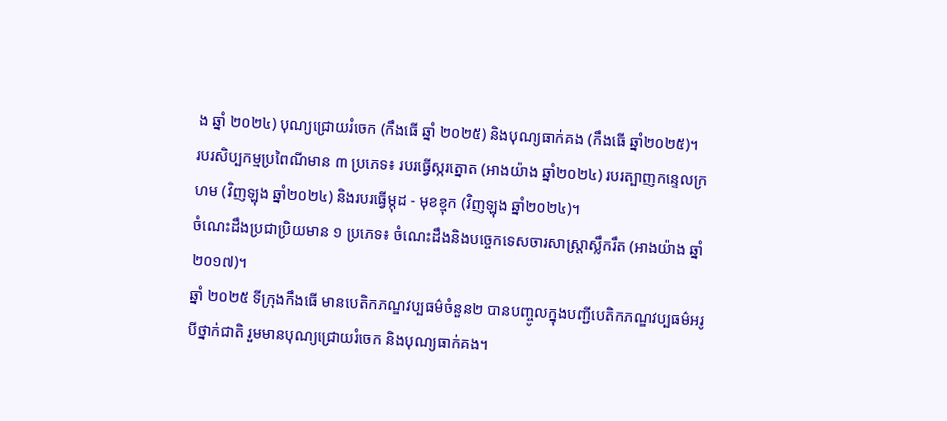ង ឆ្នាំ ២០២៤) បុណ្យជ្រោយរំចេក (កឹងធើ ឆ្នាំ ២០២៥) និងបុណ្យធាក់គង (កឹងធើ ឆ្នាំ២០២៥)។
របរសិប្បកម្មប្រពៃណីមាន ៣ ប្រភេទ៖ របរធ្វើស្ករត្នោត (អាងយ៉ាង ឆ្នាំ២០២៤) របរត្បាញកន្ទេលក្រហម (វិញឡុង ឆ្នាំ២០២៤) និងរបរធ្វើម្កុដ - មុខខ្មុក (វិញឡុង ឆ្នាំ២០២៤)។
ចំណេះដឹងប្រជាប្រិយមាន ១ ប្រភេទ៖ ចំណេះដឹងនិងបច្ចេកទេសចារសាស្រ្តាស្លឹករឹត (អាងយ៉ាង ឆ្នាំ២០១៧)។
ឆ្នាំ ២០២៥ ទីក្រុងកឹងធើ មានបេតិកភណ្ឌវប្បធម៌ចំនួន២ បានបញ្ចូលក្នុងបញ្ជីបេតិកភណ្ឌវប្បធម៌អរូបីថ្នាក់ជាតិ រួមមានបុណ្យជ្រោយរំចេក និងបុណ្យធាក់គង។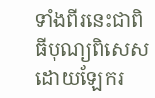ទាំងពីរនេះជាពិធីបុណ្យពិសេសដោយឡែករ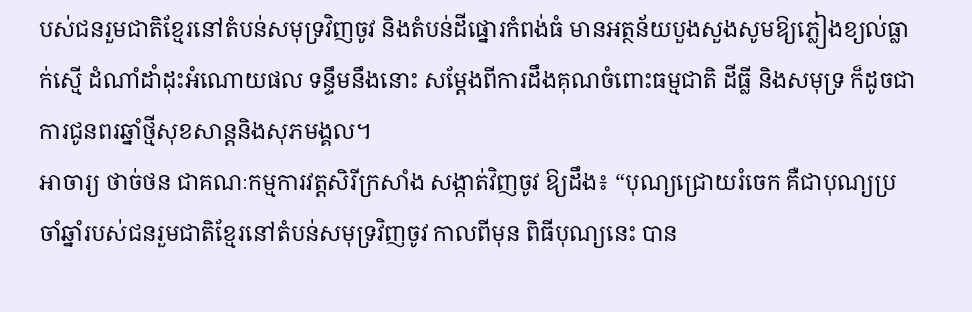បស់ជនរួមជាតិខ្មែរនៅតំបន់សមុទ្រវិញចូវ និងតំបន់ដីផ្នោរកំពង់ធំ មានអត្ថន័យបួងសួងសូមឱ្យភ្លៀងខ្យល់ធ្លាក់ស្មើ ដំណាំដាំដុះអំណោយផល ទន្ទឹមនឹងនោះ សម្តែងពីការដឹងគុណចំពោះធម្មជាតិ ដីធ្លី និងសមុទ្រ ក៏ដូចជាការជូនពរឆ្នាំថ្មីសុខសាន្តនិងសុភមង្គល។
អាចារ្យ ថាច់ថន ជាគណៈកម្មការវត្តសិរីក្រសាំង សង្កាត់វិញចូវ ឱ្យដឹង៖ “បុណ្យជ្រោយរំចេក គឺជាបុណ្យប្រចាំឆ្នាំរបស់ជនរួមជាតិខ្មែរនៅតំបន់សមុទ្រវិញចូវ កាលពីមុន ពិធីបុណ្យនេះ បាន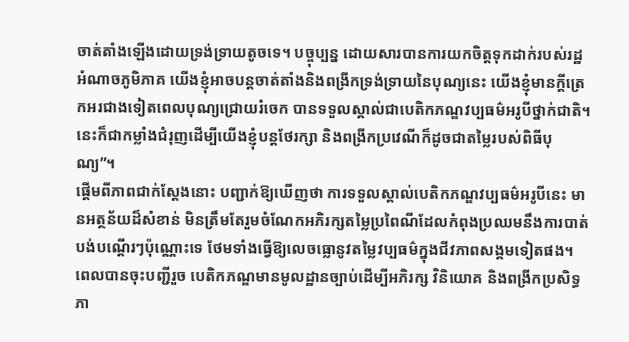ចាត់តាំងឡើងដោយទ្រង់ទ្រាយតូចទេ។ បច្ចុប្បន្ន ដោយសារបានការយកចិត្តទុកដាក់របស់រដ្ឋអំណាចភូមិភាគ យើងខ្ញុំអាចបន្តចាត់តាំងនិងពង្រីកទ្រង់ទ្រាយនៃបុណ្យនេះ យើងខ្ញុំមានក្តីត្រេកអរជាងទៀតពេលបុណ្យជ្រោយរំចេក បានទទួលស្គាល់ជាបេតិកភណ្ឌវប្បធម៌អរូបីថ្នាក់ជាតិ។ នេះក៏ជាកម្លាំងជំរុញដើម្បីយើងខ្ញុំបន្តថែរក្សា និងពង្រីកប្រវេណីក៏ដូចជាតម្លៃរបស់ពិធីបុណ្យ”។
ផ្តើមពីភាពជាក់ស្តែងនោះ បញ្ជាក់ឱ្យឃើញថា ការទទួលស្គាល់បេតិកភណ្ឌវប្បធម៌អរូបីនេះ មានអត្ថន័យដ៏សំខាន់ មិនត្រឹមតែរួមចំណែកអភិរក្សតម្លៃប្រពៃណីដែលកំពុងប្រឈមនឹងការបាត់បង់បណ្តើរៗប៉ុណ្ណោះទេ ថែមទាំងធ្វើឱ្យលេចធ្លោនូវតម្លៃវប្បធម៌ក្នុងជីវភាពសង្គមទៀតផង។ ពេលបានចុះបញ្ជីរួច បេតិកភណ្ឌមានមូលដ្ឋានច្បាប់ដើម្បីអភិរក្ស វិនិយោគ និងពង្រីកប្រសិទ្ធភា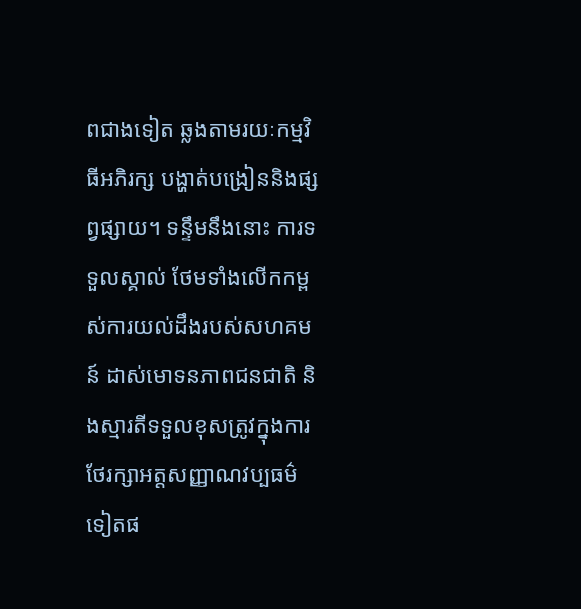ពជាងទៀត ឆ្លងតាមរយៈកម្មវិធីអភិរក្ស បង្ហាត់បង្រៀននិងផ្សព្វផ្សាយ។ ទន្ទឹមនឹងនោះ ការទទួលស្គាល់ ថែមទាំងលើកកម្ពស់ការយល់ដឹងរបស់សហគមន៍ ដាស់មោទនភាពជនជាតិ និងស្មារតីទទួលខុសត្រូវក្នុងការថែរក្សាអត្តសញ្ញាណវប្បធម៌ទៀតផ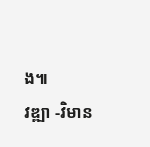ង៕
វឌ្ឍា -វិមាន